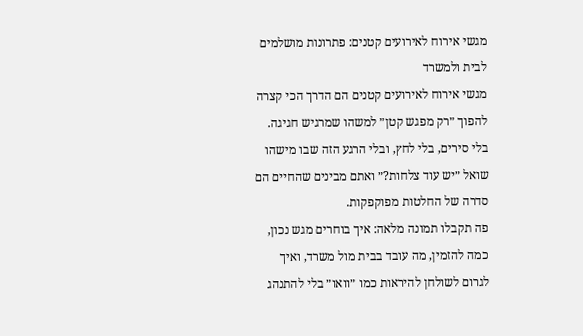מגשי אירוח לאירועים קטנים: פתרונות מושלמים לבית ולמשרד
מגשי אירוח לאירועים קטנים הם הדרך הכי קצרה להפוך ״רק מפגש קטן״ למשהו שמרגיש חגיגה.
בלי סירים, בלי לחץ, ובלי הרגע הזה שבו מישהו שואל ״יש עוד צלחות?״ ואתם מבינים שהחיים הם סדרה של החלטות מפוקפקות.
פה תקבלו תמונה מלאה: איך בוחרים מגש נכון, כמה להזמין, מה עובד בבית מול משרד, ואיך לגרום לשולחן להיראות כמו ״וואו״ בלי להתנהג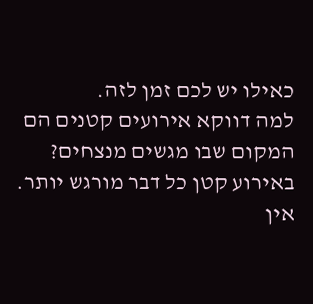כאילו יש לכם זמן לזה.
למה דווקא אירועים קטנים הם המקום שבו מגשים מנצחים?
באירוע קטן כל דבר מורגש יותר.
אין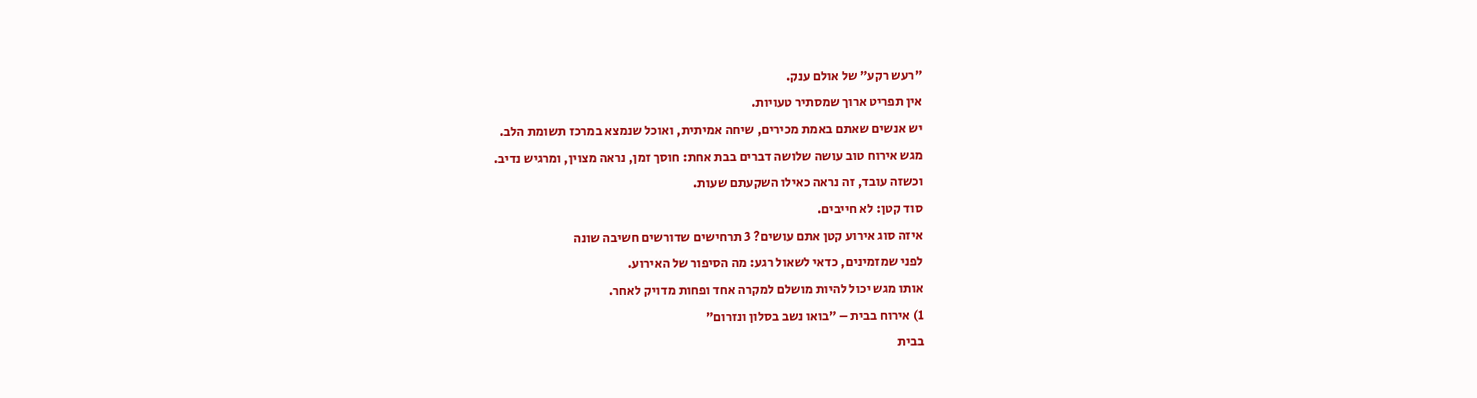״רעש רקע״ של אולם ענק.
אין תפריט ארוך שמסתיר טעויות.
יש אנשים שאתם באמת מכירים, שיחה אמיתית, ואוכל שנמצא במרכז תשומת הלב.
מגש אירוח טוב עושה שלושה דברים בבת אחת: חוסך זמן, נראה מצוין, ומרגיש נדיב.
וכשזה עובד, זה נראה כאילו השקעתם שעות.
סוד קטן: לא חייבים.
איזה סוג אירוע קטן אתם עושים? 3 תרחישים שדורשים חשיבה שונה
לפני שמזמינים, כדאי לשאול רגע: מה הסיפור של האירוע.
אותו מגש יכול להיות מושלם למקרה אחד ופחות מדויק לאחר.
1) אירוח בבית – ״בואו נשב בסלון ונזרום״
בבית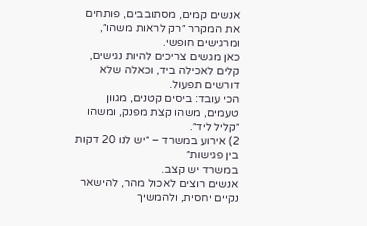אנשים קמים, מסתובבים, פותחים את המקרר ״רק לראות משהו״, ומרגישים חופשי.
כאן מגשים צריכים להיות נגישים, קלים לאכילה ביד, וכאלה שלא דורשים תפעול.
הכי עובד: ביסים קטנים, מגוון טעמים, משהו קצת מפנק, ומשהו ״קליל ליד״.
2) אירוע במשרד – ״יש לנו 20 דקות בין פגישות״
במשרד יש קצב.
אנשים רוצים לאכול מהר, להישאר נקיים יחסית, ולהמשיך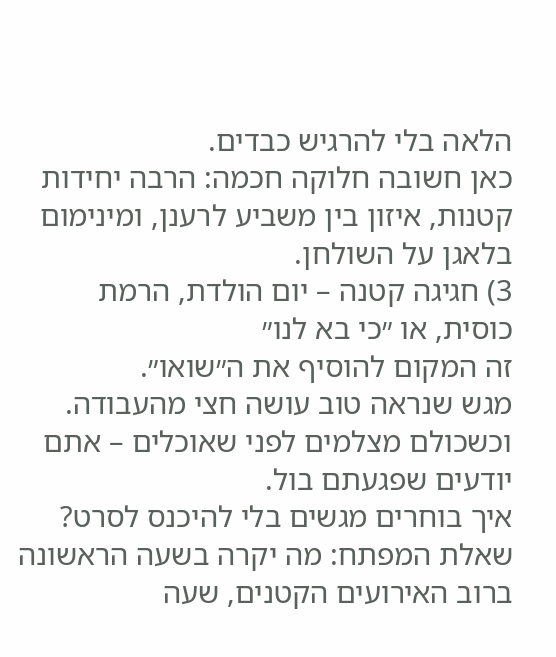הלאה בלי להרגיש כבדים.
כאן חשובה חלוקה חכמה: הרבה יחידות קטנות, איזון בין משביע לרענן, ומינימום בלאגן על השולחן.
3) חגיגה קטנה – יום הולדת, הרמת כוסית, או ״כי בא לנו״
זה המקום להוסיף את ה״שואו״.
מגש שנראה טוב עושה חצי מהעבודה.
וכשכולם מצלמים לפני שאוכלים – אתם יודעים שפגעתם בול.
איך בוחרים מגשים בלי להיכנס לסרט? שאלת המפתח: מה יקרה בשעה הראשונה
ברוב האירועים הקטנים, שעה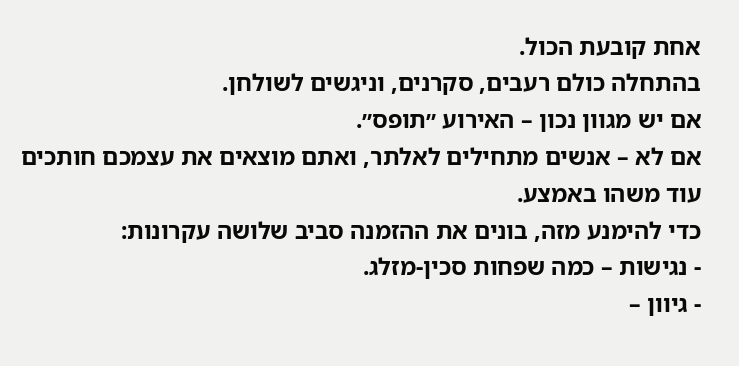אחת קובעת הכול.
בהתחלה כולם רעבים, סקרנים, וניגשים לשולחן.
אם יש מגוון נכון – האירוע ״תופס״.
אם לא – אנשים מתחילים לאלתר, ואתם מוצאים את עצמכם חותכים עוד משהו באמצע.
כדי להימנע מזה, בונים את ההזמנה סביב שלושה עקרונות:
- נגישות – כמה שפחות סכין-מזלג.
- גיוון –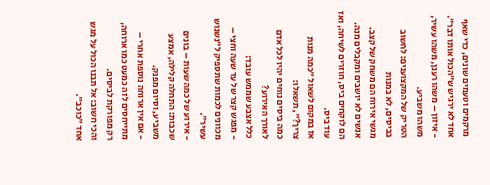מרקמים וטעמים שונים, כדי שאף אחד לא ירגיש ש״הכול אותו דבר״.
- איזון – משהו רענן, משהו עשיר, משהו משביע.
הטריק של המקצוענים: לחשוב בביסים, לא במנות
מגשי אירוח הם משחק של קצב.
אנשים לא יושבים ומקבלים מנה.
הם לוקחים ביס, חוזרים לשיחה, ואז עוד ביס.
אז במקום לשאול ״כמה מנות צריך?״, תשאלו:
כמה ביסים נוחים יהיו לכל אדם לאורך האירוע?
כלל אצבע שממש עובד:
- מפגש קצר של עד שעה וחצי – מכוונים לכמות שתספיק ל״נשנוש עשיר״.
- אירוע של כמה שעות – בונים שכבות: התחלה קלילה, אמצע משביע, וסיום מפנק.
- אם אין ארוחה נוספת אחרי – מתייחסים לזה כמעט כמו ארוחה, רק מפורקת לביסים.
והכי חשוב: אל תבנו הכול על מגש אחד ״כוכב״.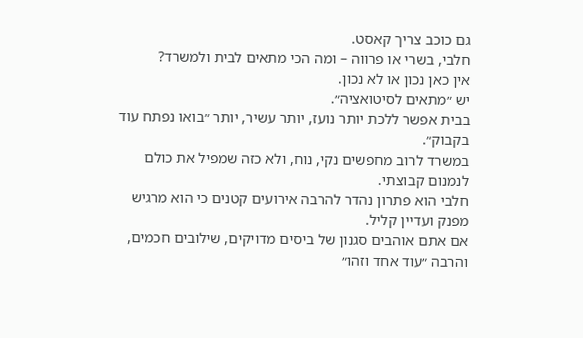גם כוכב צריך קאסט.
חלבי, בשרי או פרווה – ומה הכי מתאים לבית ולמשרד?
אין כאן נכון או לא נכון.
יש ״מתאים לסיטואציה״.
בבית אפשר ללכת יותר נועז, יותר עשיר, יותר ״בואו נפתח עוד בקבוק״.
במשרד לרוב מחפשים נקי, נוח, ולא כזה שמפיל את כולם לנמנום קבוצתי.
חלבי הוא פתרון נהדר להרבה אירועים קטנים כי הוא מרגיש מפנק ועדיין קליל.
אם אתם אוהבים סגנון של ביסים מדויקים, שילובים חכמים, והרבה ״עוד אחד וזהו״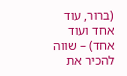(ברור, עוד אחד ועוד אחד) – שווה להכיר את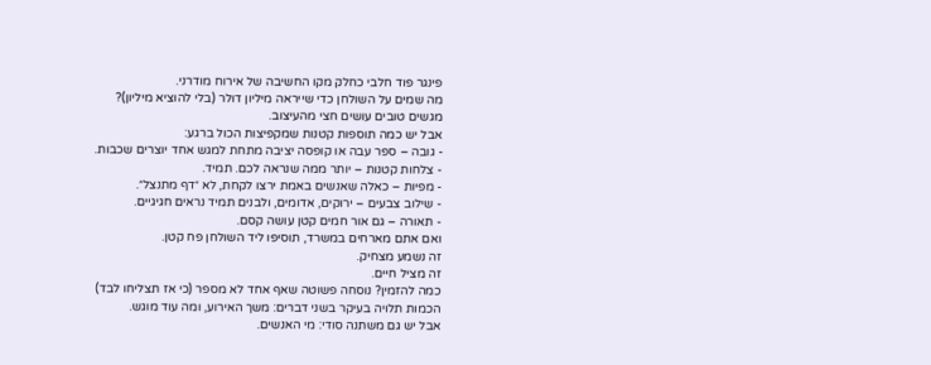פינגר פוד חלבי כחלק מקו החשיבה של אירוח מודרני.
מה שמים על השולחן כדי שייראה מיליון דולר (בלי להוציא מיליון)?
מגשים טובים עושים חצי מהעיצוב.
אבל יש כמה תוספות קטנות שמקפיצות הכול ברגע:
- גובה – ספר עבה או קופסה יציבה מתחת למגש אחד יוצרים שכבות.
- צלחות קטנות – יותר ממה שנראה לכם. תמיד.
- מפיות – כאלה שאנשים באמת ירצו לקחת, לא ״דף מתנצל״.
- שילוב צבעים – ירוקים, אדומים, ולבנים תמיד נראים חגיגיים.
- תאורה – גם אור חמים קטן עושה קסם.
ואם אתם מארחים במשרד, תוסיפו ליד השולחן פח קטן.
זה נשמע מצחיק.
זה מציל חיים.
כמה להזמין? נוסחה פשוטה שאף אחד לא מספר (כי אז תצליחו לבד)
הכמות תלויה בעיקר בשני דברים: משך האירוע, ומה עוד מוגש.
אבל יש גם משתנה סודי: מי האנשים.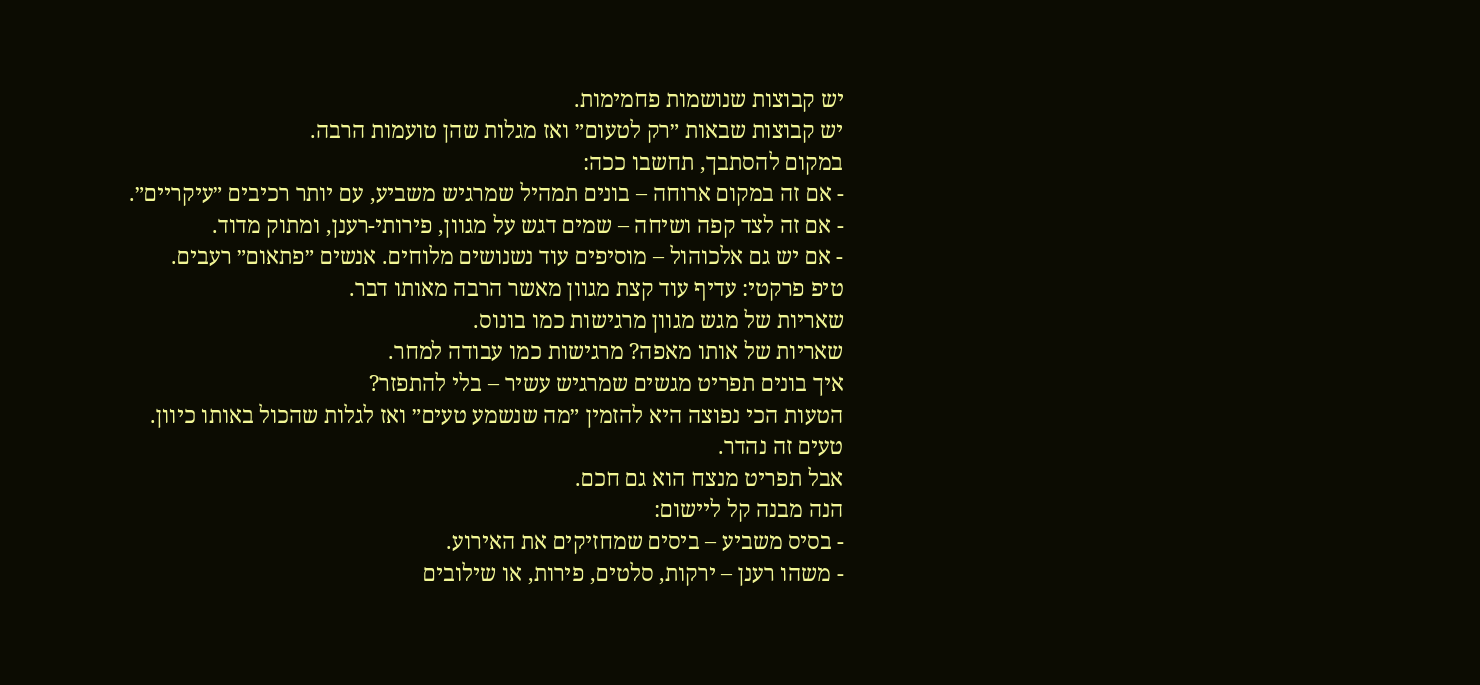יש קבוצות שנושמות פחמימות.
יש קבוצות שבאות ״רק לטעום״ ואז מגלות שהן טועמות הרבה.
במקום להסתבך, תחשבו ככה:
- אם זה במקום ארוחה – בונים תמהיל שמרגיש משביע, עם יותר רכיבים ״עיקריים״.
- אם זה לצד קפה ושיחה – שמים דגש על מגוון, פירותי-רענן, ומתוק מדוד.
- אם יש גם אלכוהול – מוסיפים עוד נשנושים מלוחים. אנשים ״פתאום״ רעבים.
טיפ פרקטי: עדיף עוד קצת מגוון מאשר הרבה מאותו דבר.
שאריות של מגש מגוון מרגישות כמו בונוס.
שאריות של אותו מאפה? מרגישות כמו עבודה למחר.
איך בונים תפריט מגשים שמרגיש עשיר – בלי להתפזר?
הטעות הכי נפוצה היא להזמין ״מה שנשמע טעים״ ואז לגלות שהכול באותו כיוון.
טעים זה נהדר.
אבל תפריט מנצח הוא גם חכם.
הנה מבנה קל ליישום:
- בסיס משביע – ביסים שמחזיקים את האירוע.
- משהו רענן – ירקות, סלטים, פירות, או שילובים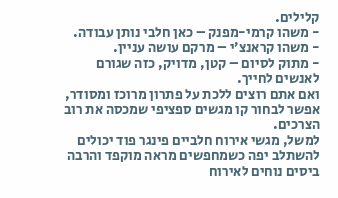קלילים.
- משהו קרמי-מפנק – כאן חלבי נותן עבודה.
- משהו קראנצ׳י – מרקם עושה עניין.
- מתוק לסיום – קטן, מדויק, כזה שגורם לאנשים לחייך.
ואם אתם רוצים ללכת על פתרון מרוכז ומסודר, אפשר לבחור קו מגשים ספציפי שמכסה את רוב הצרכים.
למשל, מגשי אירוח חלביים פינגר פוד יכולים להשתלב יפה כשמחפשים מראה מוקפד והרבה ביסים נוחים לאירוח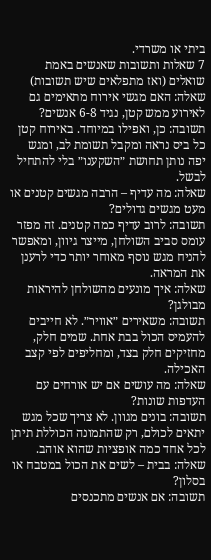ביתי או משרדי.
7 שאלות ותשובות שאנשים באמת שואלים (ואז מתפלאים שיש תשובות)
שאלה: האם מגשי אירוח מתאימים גם לאירוע ממש קטן, נגיד 6-8 אנשים?
תשובה: כן, ואפילו במיוחד. באירוח קטן כל ביס נראה ומקבל תשומת לב, ומגש יפה נותן תחושת ״השקענו״ בלי להתחיל לבשל.
שאלה: מה עדיף – הרבה מגשים קטנים או מעט מגשים גדולים?
תשובה: לרוב עדיף כמה קטנים. זה מפזר עומס סביב השולחן, מייצר גיוון, ומאפשר להניח מגש נוסף מאוחר יותר כדי לרענן את המראה.
שאלה: איך מונעים מהשולחן להיראות מבולגן?
תשובה: משאירים ״אוויר״. לא חייבים להעמיס הכול בבת אחת. שמים חלק, מחזיקים חלק בצד, ומחליפים לפי קצב האכילה.
שאלה: מה עושים אם יש אורחים עם העדפות שונות?
תשובה: בונים מגוון. לא צריך שכל מגש יתאים לכולם, רק שהתמונה הכוללת תיתן לכל אחד כמה אופציות שהוא אוהב.
שאלה: בבית – לשים את הכול במטבח או בסלון?
תשובה: אם אנשים מתכנסים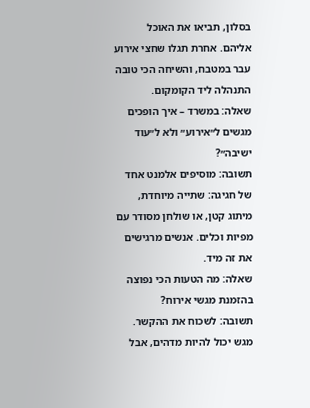בסלון, תביאו את האוכל אליהם. אחרת תגלו שחצי אירוע עבר במטבח, והשיחה הכי טובה התנהלה ליד הקומקום.
שאלה: במשרד – איך הופכים מגשים ל״אירוע״ ולא ל״עוד ישיבה״?
תשובה: מוסיפים אלמנט אחד של חגיגה: שתייה מיוחדת, מיתוג קטן, או שולחן מסודר עם מפיות וכלים. אנשים מרגישים את זה מיד.
שאלה: מה הטעות הכי נפוצה בהזמנת מגשי אירוח?
תשובה: לשכוח את ההקשר. מגש יכול להיות מדהים, אבל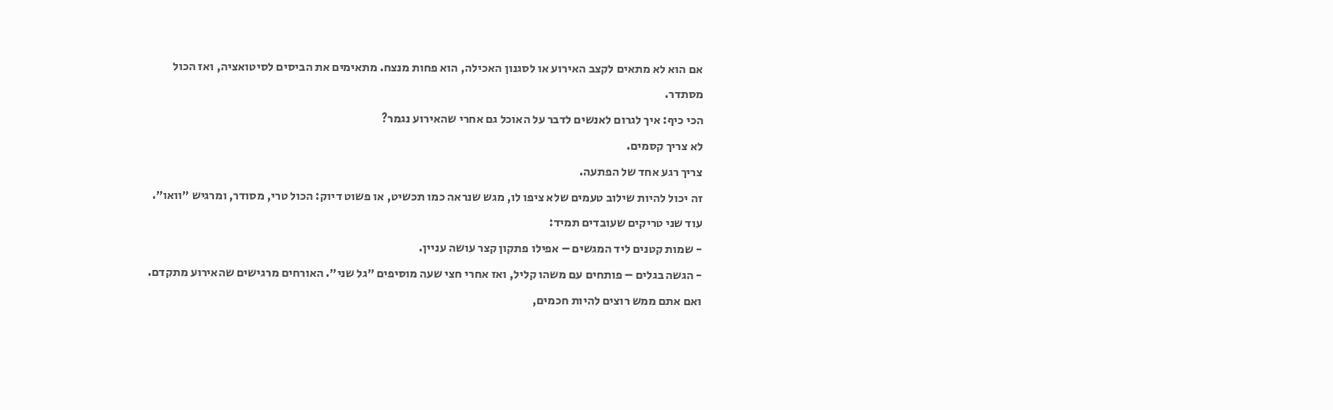אם הוא לא מתאים לקצב האירוע או לסגנון האכילה, הוא פחות מנצח. מתאימים את הביסים לסיטואציה, ואז הכול מסתדר.
הכי כיף: איך לגרום לאנשים לדבר על האוכל גם אחרי שהאירוע נגמר?
לא צריך קסמים.
צריך רגע אחד של הפתעה.
זה יכול להיות שילוב טעמים שלא ציפו לו, מגש שנראה כמו תכשיט, או פשוט דיוק: הכול טרי, מסודר, ומרגיש ״וואו״.
עוד שני טריקים שעובדים תמיד:
- שמות קטנים ליד המגשים – אפילו פתקון קצר עושה עניין.
- הגשה בגלים – פותחים עם משהו קליל, ואז אחרי חצי שעה מוסיפים ״גל שני״. האורחים מרגישים שהאירוע מתקדם.
ואם אתם ממש רוצים להיות חכמים,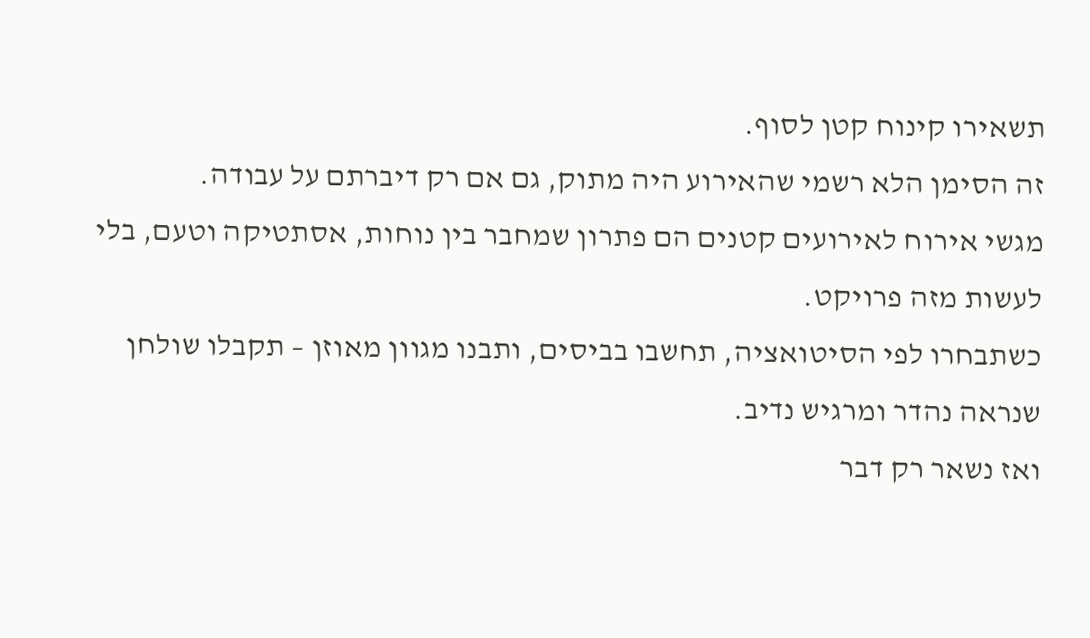תשאירו קינוח קטן לסוף.
זה הסימן הלא רשמי שהאירוע היה מתוק, גם אם רק דיברתם על עבודה.
מגשי אירוח לאירועים קטנים הם פתרון שמחבר בין נוחות, אסתטיקה וטעם, בלי לעשות מזה פרויקט.
כשתבחרו לפי הסיטואציה, תחשבו בביסים, ותבנו מגוון מאוזן – תקבלו שולחן שנראה נהדר ומרגיש נדיב.
ואז נשאר רק דבר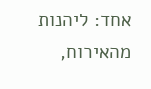אחד: ליהנות מהאירוח,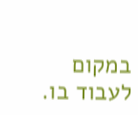במקום לעבוד בו.